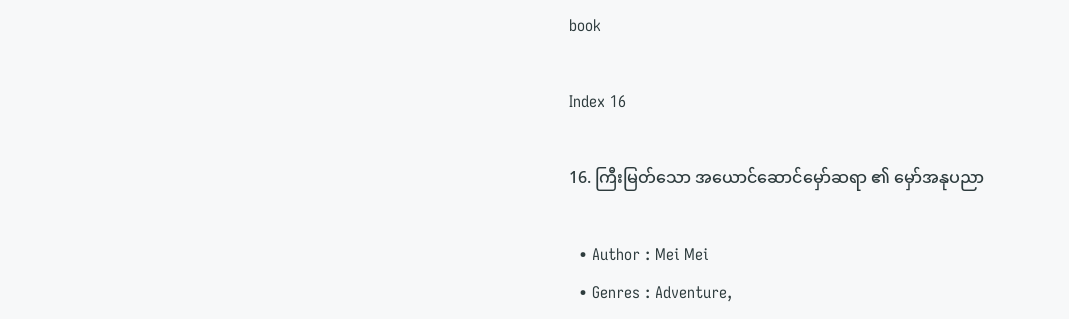book

Index 16

16. ကြီးမြတ်သော အယောင်ဆောင်မှော်ဆရာ ၏ မှော်အနုပညာ

  • Author : Mei Mei
  • Genres : Adventure,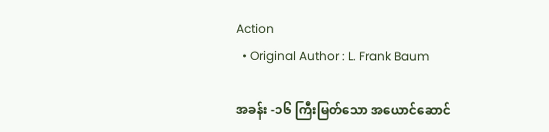Action
  • Original Author : L. Frank Baum

အခန်း -၁၆ ကြီးမြတ်သော အယောင်ဆောင်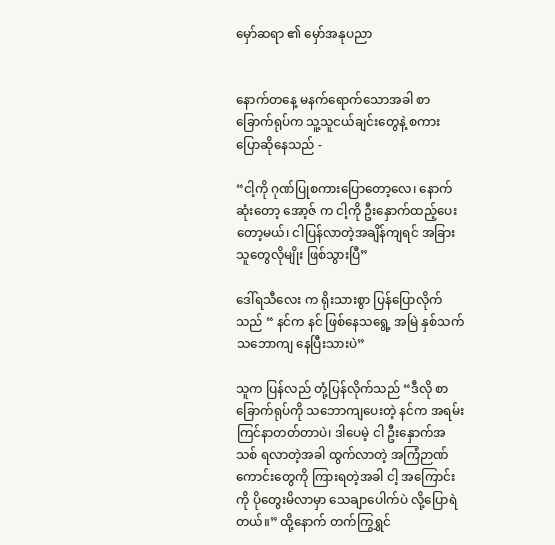မှော်ဆရာ ၏ မှော်အနုပညာ


နောက်တနေ့ မနက်ရောက်သောအခါ စာခြောက်ရုပ်က သူ့သူငယ်ချင်းတွေနဲ့ စကားပြောဆိုနေသည် -

“ငါ့ကို ဂုဏ်ပြုစကားပြောတော့လေ၊ နောက်ဆုံးတော့ အော့ဇ် က ငါ့ကို ဦးနှောက်ထည့်ပေးတော့မယ်၊ ငါပြန်လာတဲ့အချိန်ကျရင် အခြားသူတွေလိုမျိုး ဖြစ်သွားပြီ”

ဒေါ်ရသီလေး က ရိုးသားစွာ ပြန်ပြောလိုက်သည် “ နင်က နင် ဖြစ်နေသရွေ့ အမြဲ နှစ်သက် သဘောကျ နေပြီးသားပဲ”

သူက ပြန်လည် တုံ့ပြန်လိုက်သည် “ဒီလို စာခြောက်ရုပ်ကို သဘောကျပေးတဲ့ နင်က အရမ်းကြင်နာတတ်တာပဲ၊ ဒါပေမဲ့ ငါ ဦးနှောက်အသစ် ရလာတဲ့အခါ ထွက်လာတဲ့ အကြံဉာဏ်ကောင်းတွေကို ကြားရတဲ့အခါ ငါ့ အကြောင်းကို ပိုတွေးမိလာမှာ သေချာပေါက်ပဲ လို့ပြောရဲတယ်။” ထို့နောက် တက်ကြွရွှင်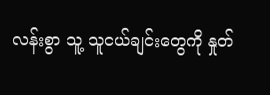လန်းစွာ သူ့ သူငယ်ချင်းတွေကို နှုတ်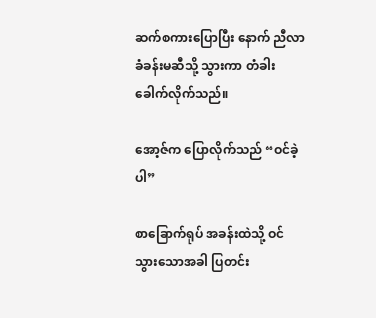ဆက်စကားပြောပြီး နောက် ညီလာခံခန်းမဆီသို့ သွားကာ တံခါးခေါက်လိုက်သည်။

အော့ဇ်က ပြောလိုက်သည် “ဝင်ခဲ့ပါ”

စာခြောက်ရုပ် အခန်းထဲသို့ ဝင်သွားသောအခါ ပြတင်း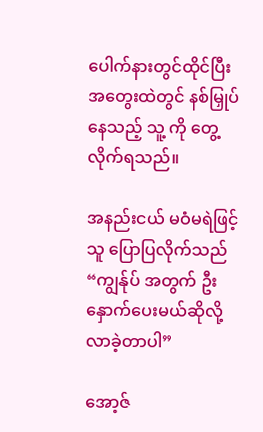ပေါက်နားတွင်ထိုင်ပြီး အတွေးထဲတွင် နစ်မြှုပ်နေသည့် သူ့ ကို တွေ့လိုက်ရသည်။

အနည်းငယ် မဝံမရဲဖြင့် သူ ပြောပြလိုက်သည် “ကျွန်ုပ် အတွက် ဦးနှောက်ပေးမယ်ဆိုလို့ လာခဲ့တာပါ”

အော့ဇ်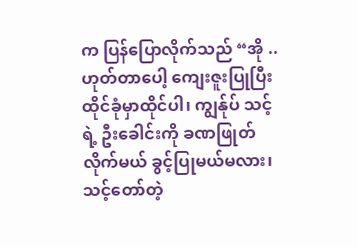က ပြန်ပြောလိုက်သည် “အို ..ဟုတ်တာပေါ့ ကျေးဇူးပြုပြီး ထိုင်ခုံမှာထိုင်ပါ၊ ကျွန်ုပ် သင့်ရဲ့ ဦးခေါင်းကို ခဏဖြုတ်လိုက်မယ် ခွင့်ပြုမယ်မလား၊ သင့်တော်တဲ့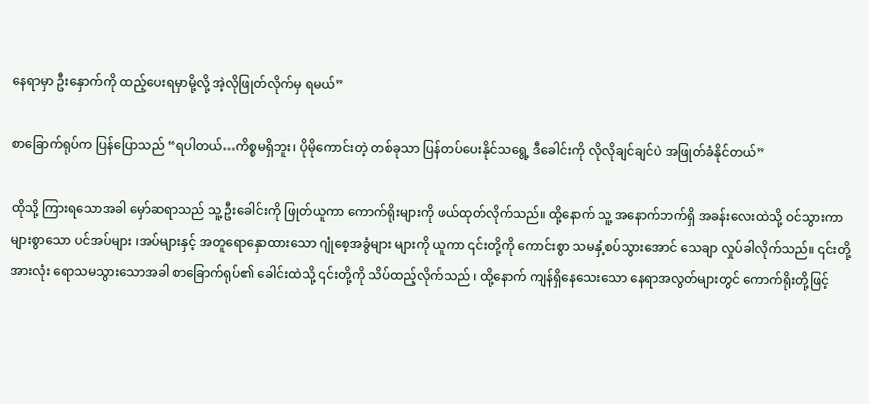နေရာမှာ ဦးနှောက်ကို ထည့်ပေးရမှာမို့လို့ အဲ့လိုဖြုတ်လိုက်မှ ရမယ်”

စာခြောက်ရုပ်က ပြန်ပြောသည် “ရပါတယ်…ကိစ္စမရှိဘူး၊ ပိုမိုကောင်းတဲ့ တစ်ခုသာ ပြန်တပ်ပေးနိုင်သရွေ့ ဒီခေါင်းကို လိုလိုချင်ချင်ပဲ အဖြုတ်ခံနိုင်တယ်”

ထိုသို့ ကြားရသောအခါ မှော်ဆရာသည် သူ့ ဦးခေါင်းကို ဖြုတ်ယူကာ ကောက်ရိုးများကို ဖယ်ထုတ်လိုက်သည်။ ထို့နောက် သူ့ အနောက်ဘက်ရှိ အခန်းလေးထဲသို့ ဝင်သွားကာ များစွာသော ပင်အပ်များ ၊အပ်များနှင့် အတူရောနှောထားသော ဂျုံစေ့အခွံများ များကို ယူကာ ၎င်းတို့ကို ကောင်းစွာ သမနှံ့စပ်သွားအောင် သေချာ လှုပ်ခါလိုက်သည်။ ၎င်းတို့အားလုံး ရောသမသွားသောအခါ စာခြောက်ရုပ်၏ ခေါင်းထဲသို့ ၎င်းတို့ကို သိပ်ထည့်လိုက်သည် ၊ ထို့နောက် ကျန်ရှိနေသေးသော နေရာအလွတ်များတွင် ကောက်ရိုးတို့ဖြင့်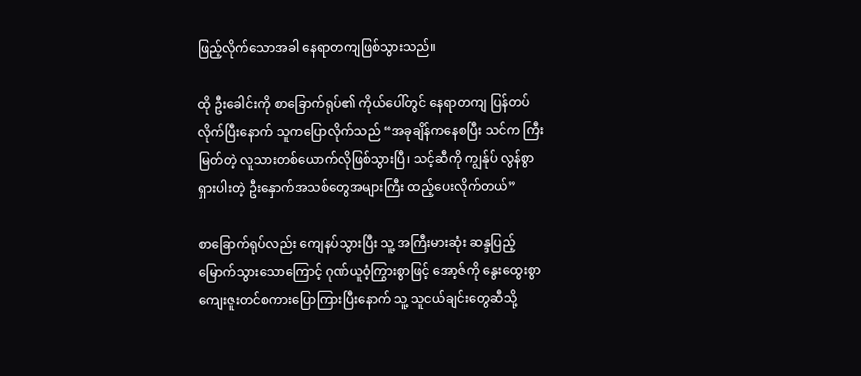ဖြည့်လိုက်သောအခါ နေရာတကျဖြစ်သွားသည်။

ထို ဦးခေါင်းကို စာခြောက်ရုပ်၏ ကိုယ်ပေါ်တွင် နေရာတကျ ပြန်တပ်လိုက်ပြီးနောက် သူကပြောလိုက်သည် “အခုချိန်ကနေစပြီး သင်က ကြီးမြတ်တဲ့ လူသားတစ်ယောက်လိုဖြစ်သွားပြီ၊ သင့်ဆီကို ကျွန်ုပ် လွန်စွာရှားပါးတဲ့ ဦးနှောက်အသစ်တွေအများကြီး ထည့်ပေးလိုက်တယ်”

စာခြောက်ရုပ်လည်း ကျေနပ်သွားပြီး သူ့ အကြီးမားဆုံး ဆန္ဒပြည့်မြောက်သွားသောကြောင့် ဂုဏ်ယူဝံ့ကြွားစွာဖြင့် အော့ဇ်ကို နွေးထွေးစွာ ကျေးဇူးတင်စကားပြောကြားပြီးနောက် သူ့ သူငယ်ချင်းတွေဆီသို့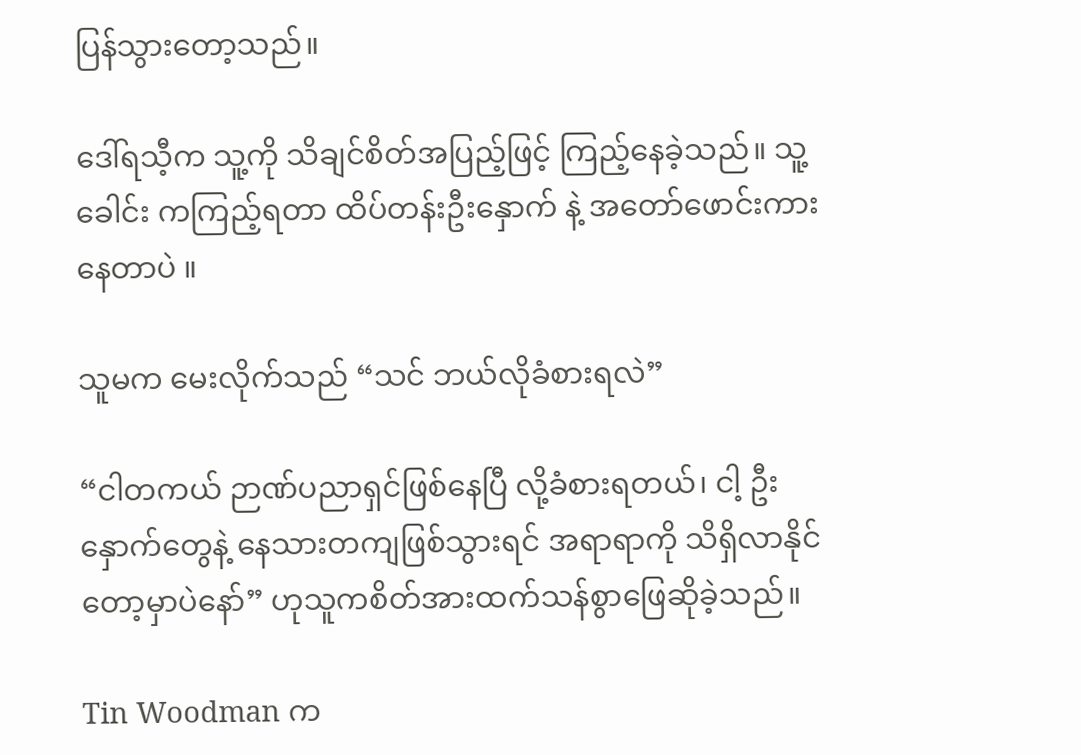ပြန်သွားတော့သည်။

ဒေါ်ရသီ့က သူ့ကို သိချင်စိတ်အပြည့်ဖြင့် ကြည့်နေခဲ့သည်။ သူ့ခေါင်း ကကြည့်ရတာ ထိပ်တန်းဦးနှောက် နဲ့ အတော်ဖောင်းကားနေတာပဲ ။

သူမက မေးလိုက်သည် “သင် ဘယ်လိုခံစားရလဲ”

“ငါတကယ် ဉာဏ်ပညာရှင်ဖြစ်နေပြီ လို့ခံစားရတယ်၊ ငါ့ ဦးနှောက်တွေနဲ့ နေသားတကျဖြစ်သွားရင် အရာရာကို သိရှိလာနိုင်တော့မှာပဲနော်” ဟုသူကစိတ်အားထက်သန်စွာဖြေဆိုခဲ့သည်။

Tin Woodman က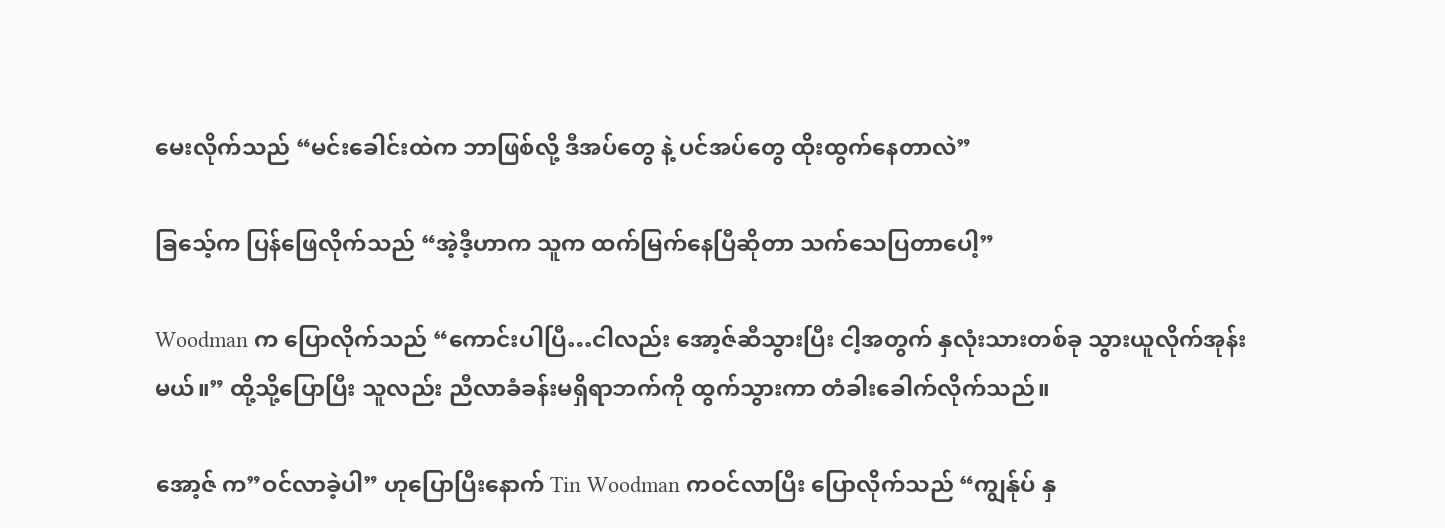မေးလိုက်သည် “မင်းခေါင်းထဲက ဘာဖြစ်လို့ ဒီအပ်တွေ နဲ့ ပင်အပ်တွေ ထိုးထွက်နေတာလဲ”

ခြသေ့်က ပြန်ဖြေလိုက်သည် “အဲ့ဒီ့ဟာက သူက ထက်မြက်နေပြီဆိုတာ သက်သေပြတာပေါ့”

Woodman က ပြောလိုက်သည် “ကောင်းပါပြီ…ငါလည်း အော့ဇ်ဆီသွားပြီး ငါ့အတွက် နှလုံးသားတစ်ခု သွားယူလိုက်အုန်းမယ်။” ထို့သို့ပြောပြီး သူလည်း ညီလာခံခန်းမရှိရာဘက်ကို ထွက်သွားကာ တံခါးခေါက်လိုက်သည်။

အော့ဇ် က”ဝင်လာခဲ့ပါ” ဟုပြောပြီးနောက် Tin Woodman ကဝင်လာပြီး ပြောလိုက်သည် “ကျွန်ုပ် နှ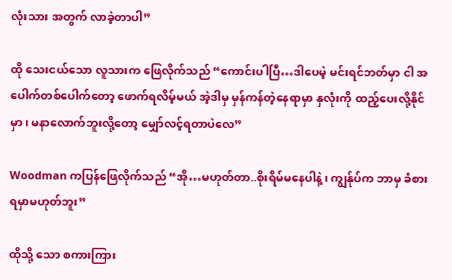လုံးသား အတွက် လာခဲ့တာပါ”

ထို သေးငယ်သော လူသားက ဖြေလိုက်သည် “ကောင်းပါပြီ…ဒါပေမဲ့ မင်းရင်ဘတ်မှာ ငါ အပေါက်တစ်ပေါက်တော့ ဖောက်ရလိမ့်မယ် အဲ့ဒါမှ မှန်ကန်တဲ့နေရာမှာ နှလုံးကို ထည့်ပေးလို့နိုင်မှာ၊ မနာလောက်ဘူးလို့တော့ မျှော်လင့်ရတာပဲလေ”

Woodman ကပြန်ဖြေလိုက်သည် “အို…မဟုတ်တာ..စိုးရိမ်မနေပါနဲ့၊ ကျွန်ုပ်က ဘာမှ ခံစားရမှာမဟုတ်ဘူး”

ထိုသို့ သော စကားကြား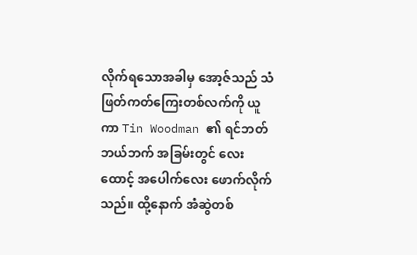လိုက်ရသောအခါမှ အော့ဇ်သည် သံဖြတ်ကတ်ကြေးတစ်လက်ကို ယူကာ Tin Woodman ၏ ရင်ဘတ် ဘယ်ဘက် အခြမ်းတွင် လေးထောင့် အပေါက်လေး ဖောက်လိုက်သည်။ ထို့နောက် အံဆွဲတစ်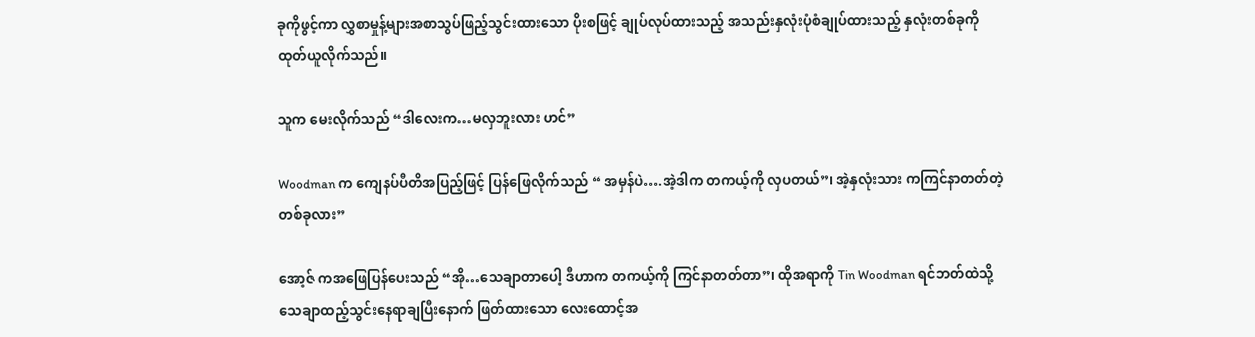ခုကိုဖွင့်ကာ လွှစာမှုန့်များအစာသွပ်ဖြည့်သွင်းထားသော ပိုးစဖြင့် ချုပ်လုပ်ထားသည့် အသည်းနှလုံးပုံစံချုပ်ထားသည့် နှလုံးတစ်ခုကို ထုတ်ယူလိုက်သည်။

သူက မေးလိုက်သည် “ဒါလေးက…မလှဘူးလား ဟင်”

Woodman က ကျေနပ်ပီတိအပြည့်ဖြင့် ပြန်ဖြေလိုက်သည် “ အမှန်ပဲ….အဲ့ဒါက တကယ့်ကို လှပတယ်”၊ အဲ့နှလုံးသား ကကြင်နာတတ်တဲ့တစ်ခုလား”

အော့ဇ် ကအဖြေပြန်ပေးသည် “အို…သေချာတာပေါ့ ဒီဟာက တကယ့်ကို ကြင်နာတတ်တာ”၊ ထိုအရာကို Tin Woodman ရင်ဘတ်ထဲသို့ သေချာထည့်သွင်းနေရာချပြီးနောက် ဖြတ်ထားသော လေးထောင့်အ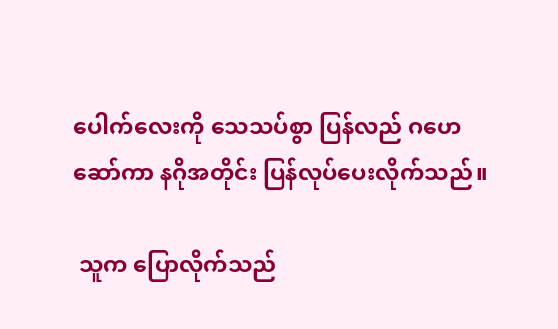ပေါက်လေးကို သေသပ်စွာ ပြန်လည် ဂဟေဆော်ကာ နဂိုအတိုင်း ပြန်လုပ်ပေးလိုက်သည်။

 သူက ပြောလိုက်သည်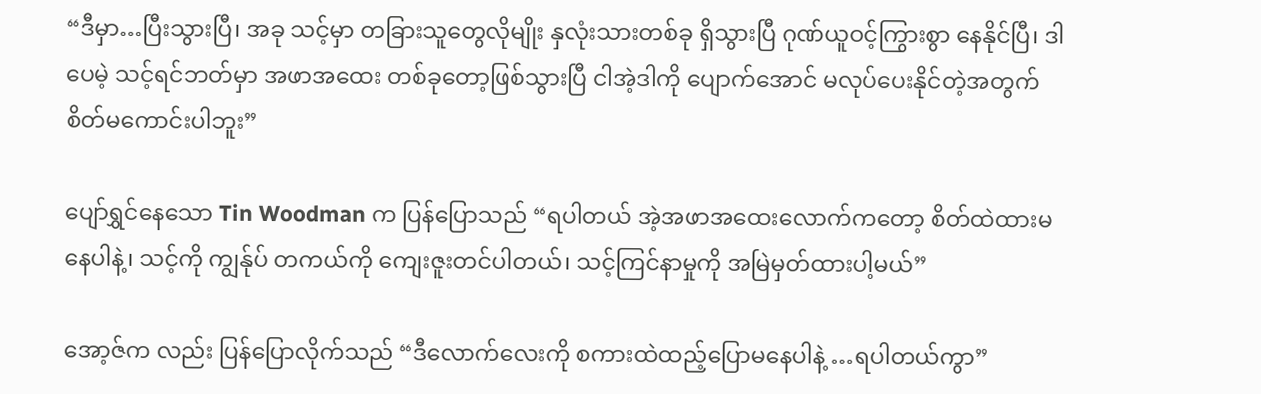“ဒီမှာ…ပြီးသွားပြီ၊ အခု သင့်မှာ တခြားသူတွေလိုမျိုး နှလုံးသားတစ်ခု ရှိသွားပြီ ဂုဏ်ယူဝင့်ကြွားစွာ နေနိုင်ပြီ၊ ဒါပေမဲ့ သင့်ရင်ဘတ်မှာ အဖာအထေး တစ်ခုတော့ဖြစ်သွားပြီ ငါအဲ့ဒါကို ပျောက်အောင် မလုပ်ပေးနိုင်တဲ့အတွက် စိတ်မကောင်းပါဘူး”

ပျော်ရွှင်နေသော Tin Woodman က ပြန်ပြောသည် “ရပါတယ် အဲ့အဖာအထေးလောက်ကတော့ စိတ်ထဲထားမနေပါနဲ့၊ သင့်ကို ကျွန်ုပ် တကယ်ကို ကျေးဇူးတင်ပါတယ်၊ သင့်ကြင်နာမှုကို အမြဲမှတ်ထားပါ့မယ်”

အော့ဇ်က လည်း ပြန်ပြောလိုက်သည် “ဒီလောက်လေးကို စကားထဲထည့်ပြောမနေပါနဲ့ …ရပါတယ်ကွာ”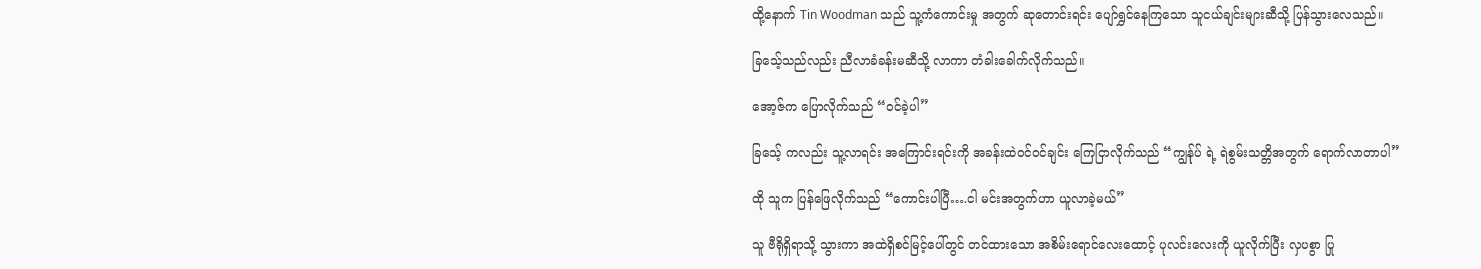ထို့နောက် Tin Woodman သည် သူ့ကံကောင်းမှု အတွက် ဆုတောင်းရင်း ပျော်ရွှင်နေကြသော သူငယ်ချင်းများဆီသို့ ပြန်သွားလေသည်။

ခြသေ့်သည်လည်း ညီလာခံခန်းမဆီသို့ လာကာ တံခါးခေါက်လိုက်သည်။

အော့ဇ်က ပြောလိုက်သည် “ဝင်ခဲ့ပါ”

ခြသေ့် ကလည်း သူ့လာရင်း အကြောင်းရင်းကို အခန်းထဲဝင်ဝင်ချင်း ကြေငြာလိုက်သည် “ကျွန်ုပ် ရဲ့ ရဲစွမ်းသတ္တိအတွက် ရောက်လာတာပါ”

ထို သူက ပြန်ဖြေလိုက်သည် “ကောင်းပါပြီ….ငါ မင်းအတွက်ဟာ ယူလာခဲ့မယ်”

သူ ဗီရိုရှိရာသို့ သွားကာ အထဲရှိစင်မြင့်ပေါ်တွင် တင်ထားသော အစိမ်းရောင်လေးထောင့် ပုလင်းလေးကို ယူလိုက်ပြီး လှပစွာ ပြု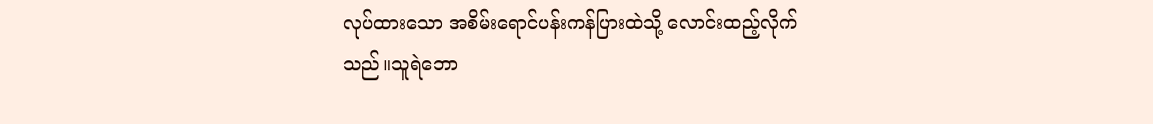လုပ်ထားသော အစိမ်းရောင်ပန်းကန်ပြားထဲသို့ လောင်းထည့်လိုက်သည်။သူရဲဘော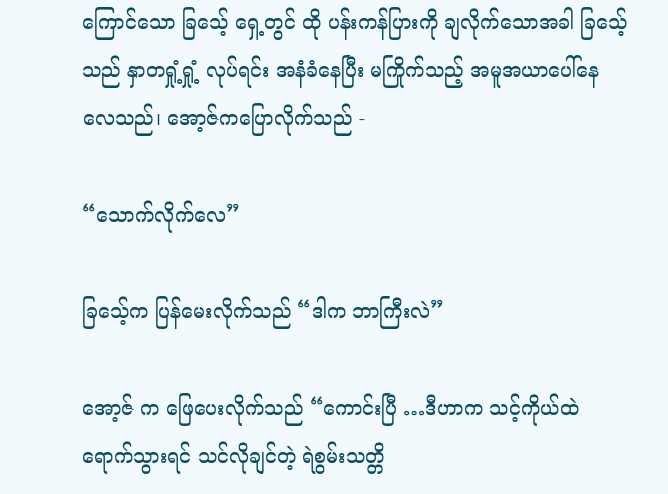ကြောင်သော ခြသေ့် ရှေ့တွင် ထို ပန်းကန်ပြားကို ချလိုက်သောအခါ ခြသေ့်သည် နှာတရှုံ့ရှုံ့ လုပ်ရင်း အနံခံနေပြီး မကြိုက်သည့် အမူအယာပေါ်နေလေသည်၊ အော့ဇ်ကပြောလိုက်သည် -

“သောက်လိုက်လေ”

ခြသေ့်က ပြန်မေးလိုက်သည် “ဒါက ဘာကြီးလဲ”

အော့ဇ် က ဖြေပေးလိုက်သည် “ကောင်းပြီ …ဒီဟာက သင့်ကိုယ်ထဲရောက်သွားရင် သင်လိုချင်တဲ့ ရဲစွမ်းသတ္တိ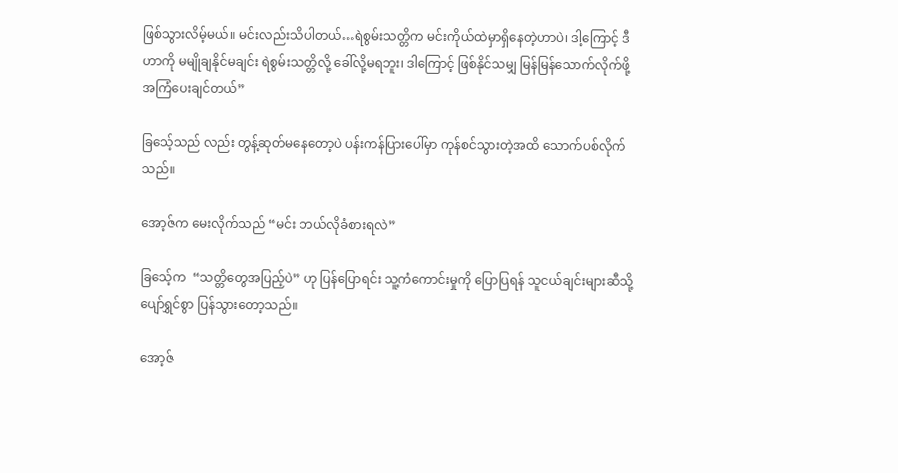ဖြစ်သွားလိမ့်မယ်။ မင်းလည်းသိပါတယ်…ရဲစွမ်းသတ္တိက မင်းကိုယ်ထဲမှာရှိနေတဲ့ဟာပဲ၊ ဒါ့ကြောင့် ဒီဟာကို မမျိုချနိုင်မချင်း ရဲစွမ်းသတ္တိလို့ ခေါ်လို့မရဘူး၊ ဒါကြောင့် ဖြစ်နိုင်သမျှ မြန်မြန်သောက်လိုက်ဖို့ အကြံပေးချင်တယ်”

ခြသေ့်သည် လည်း တွန့်ဆုတ်မနေတော့ပဲ ပန်းကန်ပြားပေါ်မှာ ကုန်စင်သွားတဲ့အထိ သောက်ပစ်လိုက်သည်။

အော့ဇ်က မေးလိုက်သည် “မင်း ဘယ်လိုခံစားရလဲ”

ခြသေ့်က  “သတ္တိတွေအပြည့်ပဲ” ဟု ပြန်ပြောရင်း သူ့ကံကောင်းမှုကို ပြောပြရန် သူငယ်ချင်းများဆီသို့ ပျော်ရွှင်စွာ ပြန်သွားတော့သည်။

အော့ဇ်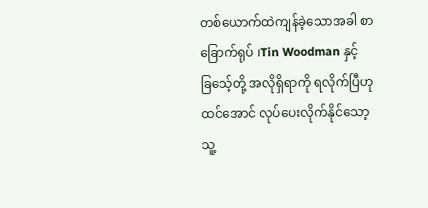တစ်ယောက်ထဲကျန်ခဲ့သောအခါ စာခြောက်ရုပ် ၊Tin Woodman နှင့် ခြသေ့်တို့ အလိုရှိရာကို ရလိုက်ပြီဟု ထင်အောင် လုပ်ပေးလိုက်နိုင်သော့ သူ့‌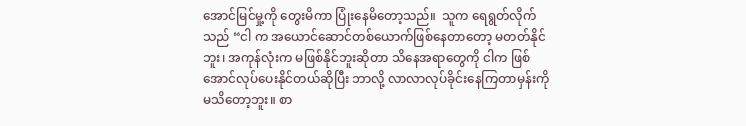အောင်မြင်မှု့ကို တွေးမိကာ ပြုံးနေမိတော့သည်။  သူက ရေရွတ်လိုက်သည် “ငါ က အယောင်ဆောင်တစ်ယောက်ဖြစ်နေတာတော့ မတတ်နိုင်ဘူး၊ အကုန်လုံးက မဖြစ်နိုင်ဘူးဆိုတာ သိနေအရာတွေကို ငါက ဖြစ်အောင်လုပ်ပေးနိုင်တယ်ဆိုပြီး ဘာလို့ လာလာလုပ်ခိုင်းနေကြတာမှန်းကို မသိတော့ဘူး။ စာ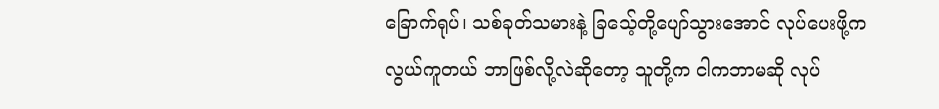ခြောက်ရုပ်၊ သစ်ခုတ်သမားနဲ့ ခြသေ့်တို့ပျော်သွားအောင် လုပ်ပေးဖို့က လွယ်ကူတယ် ဘာဖြစ်လို့လဲဆိုတော့ သူတို့က ငါကဘာမဆို လုပ်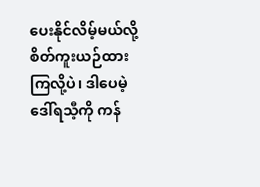ပေးနိုင်လိမ့်မယ်လို့ စိတ်ကူးယဉ်ထားကြလို့ပဲ၊ ဒါပေမဲ့ ဒေါ်ရသီ့ကို ကန်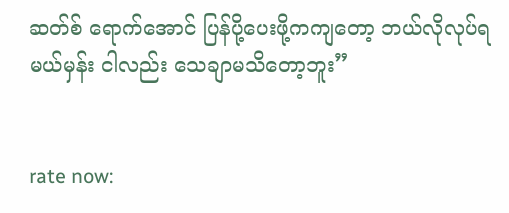ဆတ်စ် ရောက်အောင် ပြန်ပို့ပေးဖို့ကကျတော့ ဘယ်လိုလုပ်ရမယ်မှန်း ငါလည်း သေချာမသိတော့ဘူး”


rate now: